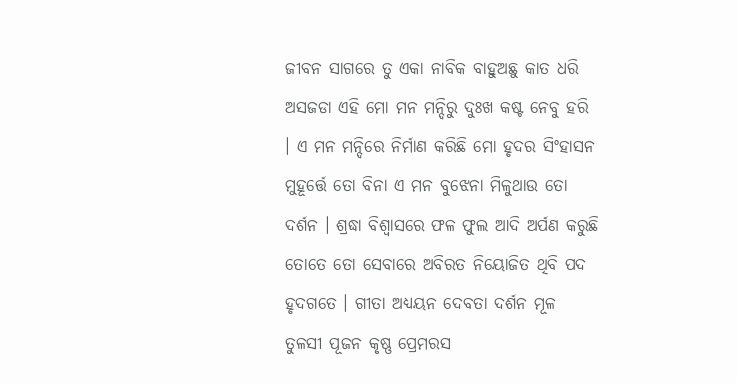ଜୀବନ ସାଗରେ ତୁ ଏକା ନାବିକ ବାହୁଅଛୁ କାତ ଧରି ଅସଜଡା ଏହି ମୋ ମନ ମନ୍ଦିରୁ ଦୁଃଖ କଷ୍ଟ ନେବୁ ହରି । ଏ ମନ ମନ୍ଦିରେ ନିର୍ମାଣ କରିଛି ମୋ ହୃଦର ସିଂହାସନ ମୁହୂର୍ତ୍ତେ ତୋ ବିନା ଏ ମନ ବୁଝେନା ମିଳୁଥାଉ ତୋ ଦର୍ଶନ । ଶ୍ରଦ୍ଧା ବିଶ୍ବାସରେ ଫଳ ଫୁଲ ଆଦି ଅର୍ପଣ କରୁଛି ତୋତେ ତୋ ସେବାରେ ଅବିରତ ନିୟୋଜିତ ଥିବି ପଦ ହୃଦଗତେ । ଗୀତା ଅଧ୍ୟୟନ ଦେବତା ଦର୍ଶନ ମୂଳ ତୁଳସୀ ପୂଜନ କୃଷ୍ଣ ପ୍ରେମରସ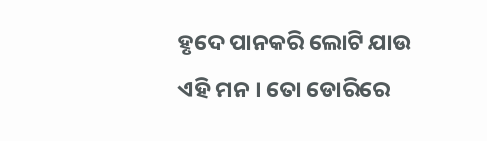ହୃଦେ ପାନକରି ଲୋଟି ଯାଉ ଏହି ମନ । ତୋ ଡୋରିରେ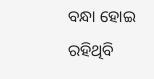ବନ୍ଧା ହୋଇ ରହିଥିବି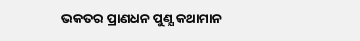ଭକତର ପ୍ରାଣଧନ ପୁଣ୍ଯ କଥାମାନ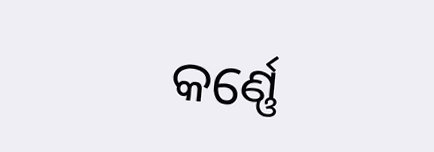କର୍ଣ୍ଣେ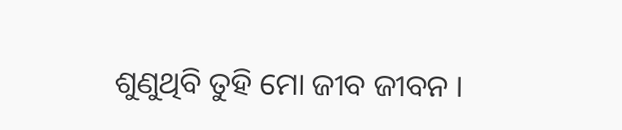ଶୁଣୁଥିବି ତୁହି ମୋ ଜୀବ ଜୀବନ ।